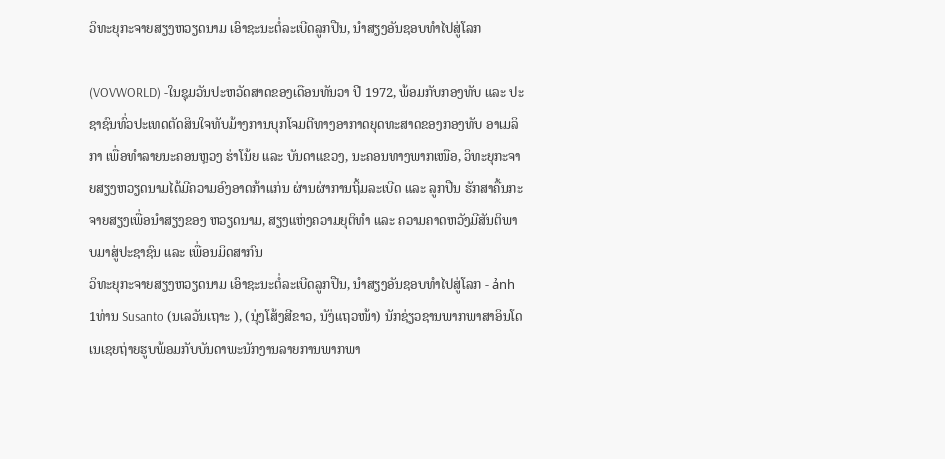ວິທະຍຸກະຈາຍສຽງຫວຽດນາມ ເອົາຊະນະຕໍ່ລະເບີດລູກປືນ, ນຳສຽງອັນຊອບທຳໄປສູ່ໂລກ

(VOVWORLD) -ໃນຊຸມວັນປະຫວັດສາດຂອງເດືອນທັນວາ ປີ 1972, ພ້ອມກັບກອງທັບ ແລະ ປະຊາຊົນທົ່ວປະເທດຕັດສິນໃຈທັບມ້າງການບຸກໂຈມຕີທາງອາກາດຍຸດທະສາດຂອງກອງທັບ ອາເມລິກາ ເພື່ອທຳລາຍນະຄອນຫຼວງ ຮ່າໂນ້ຍ ແລະ ບັນດາແຂວງ, ນະຄອນທາງພາກເໜືອ, ວິທະຍຸກະຈາຍສຽງຫວຽດນາມໄດ້ມີຄວາມອົງອາດກ້າແກ່ນ ຜ່ານຜ່າການຖິ້ມລະເບີດ ແລະ ລູກປືນ ຮັກສາຄື້ນກະຈາຍສຽງເພື່ອນຳສຽງຂອງ ຫວຽດນາມ, ສຽງແຫ່ງຄວາມຍຸຕິທຳ ແລະ ຄວາມຄາດຫວັງມີສັນຕິພາບມາສູ່ປະຊາຊົນ ແລະ ເພື່ອນມິດສາກົນ
ວິທະຍຸກະຈາຍສຽງຫວຽດນາມ ເອົາຊະນະຕໍ່ລະເບີດລູກປືນ, ນຳສຽງອັນຊອບທຳໄປສູ່ໂລກ - ảnh 1ທ່ານ Susanto (ນເລວັນເຖາະ ), (ນຸ່ງໂສ້ງສີຂາວ, ນັງ່ແຖວໜ້າ) ນັກຊ່ຽວຊານພາກພາສາອິນໂດເນເຊຍຖ່າຍຮູບພ້ອມກັບບັນດາພະນັກງານລາຍການພາກພາ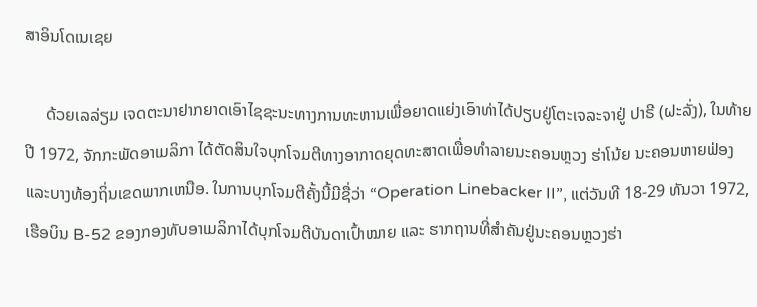ສາອິນໂດເນເຊຍ

     ດ້ວຍເລລ່ຽມ ເຈດຕະນາຢາກຍາດເອົາໄຊຊະນະທາງການທະຫານເພື່ອຍາດແຍ່ງເອົາທ່າໄດ້ປຽບຢູ່ໂຕະເຈລະຈາຢູ່ ປາຣີ (ຝະລັ່ງ), ໃນທ້າຍປີ 1972, ຈັກກະພັດອາເມລິກາ ໄດ້ຕັດສິນໃຈບຸກໂຈມຕີທາງອາກາດຍຸດທະສາດເພື່ອທຳລາຍນະຄອນຫຼວງ ຮ່າໂນ້ຍ ນະຄອນຫາຍຟ່ອງແລະບາງທ້ອງຖິ່ນເຂດພາກເຫນືອ. ໃນການບຸກໂຈມຕີຄັ້ງນີ້ມີຊື່ວ່າ “Operation Linebacker II”, ແຕ່ວັນທີ 18-29 ທັນວາ 1972, ເຮືອບິນ B-52 ຂອງກອງທັບອາເມລິກາໄດ້ບຸກໂຈມຕີບັນດາເປົ້າໝາຍ ແລະ ຮາກຖານທີ່ສຳຄັນຢູ່ນະຄອນຫຼວງຮ່າ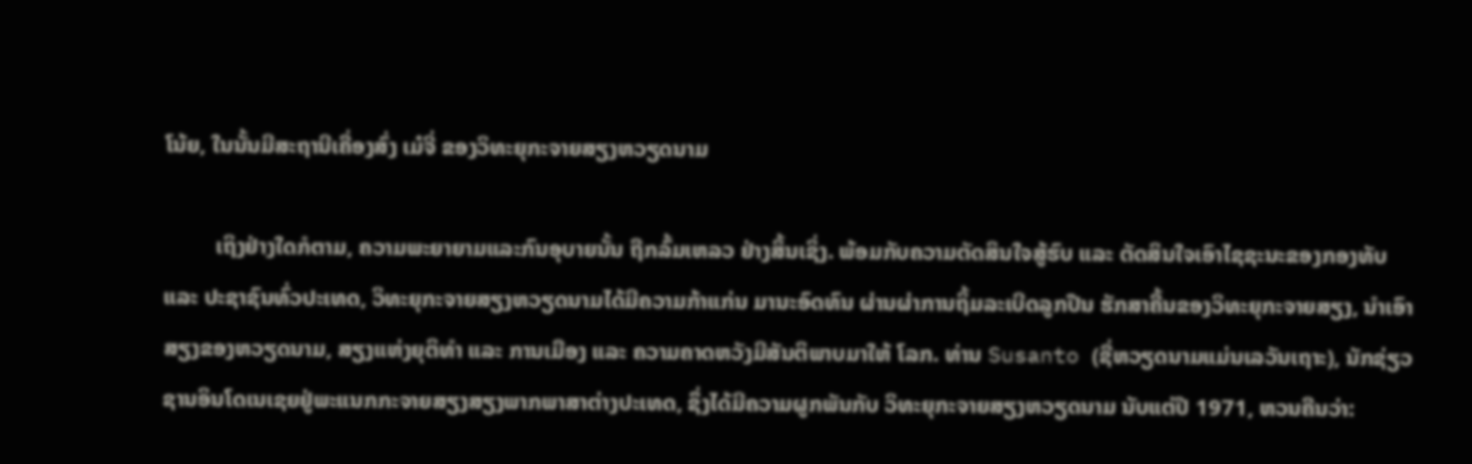ໂນ້ຍ, ໃນນັ້ນມີສະຖານີເຄື່ອງສົ່ງ ເມ໋ຈີ່ ຂອງວິທະຍຸກະຈາຍສຽງຫວຽດນາມ

         ເຖິງຢ່າງໃດກໍຕາມ, ຄວາມພະຍາຍາມແລະກົນອຸບາຍນັ້ນ ຖືກລົ້ມເຫລວ ຢ່າງສິ້ນເຊິ່ງ. ພ້ອມກັບຄວາມຕັດສິນໃຈສູ້ຮົບ ແລະ ຕັດສິນໃຈເອົາໄຊຊະນະຂອງກອງທັບ ແລະ ປະຊາຊົນທົ່ວປະເທດ, ວິທະຍຸກະຈາຍສຽງຫວຽດນາມໄດ້ມີຄວາມກ້າແກ່ນ ມານະອົດທົນ ຜ່ານຜ່າການຖິ້ມລະເບີດລູກປືນ ຮັກສາຄື້ນຂອງວິທະຍຸກະຈາຍສຽງ, ນຳເອົາສຽງຂອງຫວຽດນາມ, ສຽງແຫ່ງຍຸຕິທຳ ແລະ ການເມືອງ ແລະ ຄວາມຄາດຫວັງມີສັນຕິພາບມາໃຫ້ ໂລກ. ທ່ານ Susanto (ຊື່ຫວຽດນາມແມ່ນເລວັນເຖາະ), ນັກຊ່ຽວຊານອິນໂດເນເຊຍຢູ່ພະແນກກະຈາຍສຽງສຽງພາກພາສາຕ່າງປະເທດ, ຊຶ່ງໄດ້ມີຄວາມຜູກພັນກັບ ວິທະຍຸກະຈາຍສຽງຫວຽດນາມ ນັບແຕ່ປີ 1971, ຫວນຄືນວ່າ: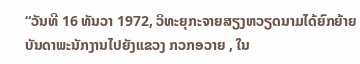“ວັນທີ 16 ທັນວາ 1972, ວິທະຍຸກະຈາຍສຽງຫວຽດນາມໄດ້ຍົກຍ້າຍບັນດາພະນັກງານໄປຍັງແຂວງ ກວກອວາຍ , ໃນ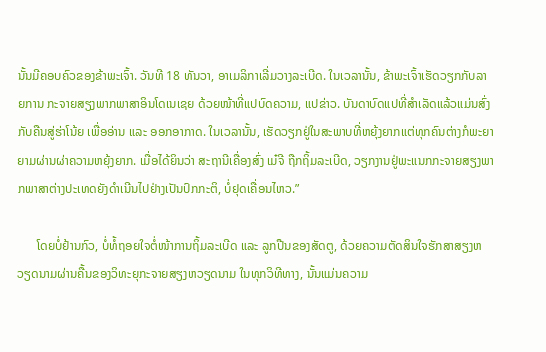ນັ້ນມີຄອບຄົວຂອງຂ້າພະເຈົ້າ. ວັນທີ 18 ທັນວາ, ອາເມລິກາເລີ່ມວາງລະເບີດ. ໃນເວລານັ້ນ, ຂ້າພະເຈົ້າເຮັດວຽກກັບລາຍການ ກະຈາຍສຽງພາກພາສາອິນໂດເນເຊຍ ດ້ວຍໜ້າທີ່ແປບົດຄວາມ, ແປຂ່າວ. ບັນດາບົດແປທີ່ສຳເລັດແລ້ວແມ່ນສົ່ງກັບຄືນສູ່ຮ່າໂນ້ຍ ເພື່ອອ່ານ ແລະ ອອກອາກາດ. ໃນເວລານັ້ນ, ເຮັດວຽກຢູ່ໃນສະພາບທີ່ຫຍຸ້ງຍາກແຕ່ທຸກຄົນຕ່າງກໍພະຍາຍາມຜ່ານຜ່າຄວາມຫຍຸ້ງຍາກ. ເມື່ອໄດ້ຍິນວ່າ ສະຖານີເຄື່ອງສົ່ງ ເມ໋ຈີ ຖືກຖິ້ມລະເບີດ, ວຽກງານຢູ່ພະແນກກະຈາຍສຽງພາກພາສາຕ່າງປະເທດຍັງດຳເນີນໄປຢ່າງເປັນປົກກະຕິ, ບໍ່ຢຸດເຄື່ອນໄຫວ.”

      ໂດຍບໍ່ຢ້ານກົວ, ບໍ່ທໍ້ຖອຍໃຈຕໍ່ໜ້າການຖິ້ມລະເບີດ ແລະ ລູກປືນຂອງສັດຕູ, ດ້ວຍຄວາມຕັດສິນໃຈຮັກສາສຽງຫວຽດນາມຜ່ານຄື້ນຂອງວິທະຍຸກະຈາຍສຽງຫວຽດນາມ ໃນທຸກວິທີທາງ, ນັ້ນແມ່ນຄວາມ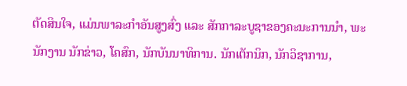ຕັດສິນໃຈ, ແມ່ນພາລະກຳອັນສູງສົ່ງ ແລະ ສັກກາລະບູຊາຂອງຄະນະການນຳ, ພະນັກງານ ນັກຂ່າວ, ໂຄສົກ, ນັກບັນນາທິການ. ນັກເຕັກນິກ, ນັກວິຊາການ,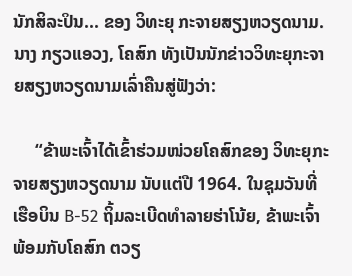ນັກສິລະປິນ... ຂອງ ວິທະຍຸ ກະຈາຍສຽງຫວຽດນາມ. ນາງ ກຽວແອວງ, ໂຄສົກ ທັງເປັນນັກຂ່າວວິທະຍຸກະຈາຍສຽງຫວຽດນາມເລົ່າຄືນສູ່ຟັງວ່າ:

     “ຂ້າພະເຈົ້າໄດ້ເຂົ້າຮ່ວມໜ່ວຍໂຄສົກຂອງ ວິທະຍຸກະຈາຍສຽງຫວຽດນາມ ນັບແຕ່ປີ 1964. ໃນຊຸມວັນທີ່ເຮືອບິນ B-52 ຖິ້ມລະເບີດທຳລາຍຮ່າໂນ້ຍ, ຂ້າພະເຈົ້າ ພ້ອມກັບໂຄສົກ ຕວຽ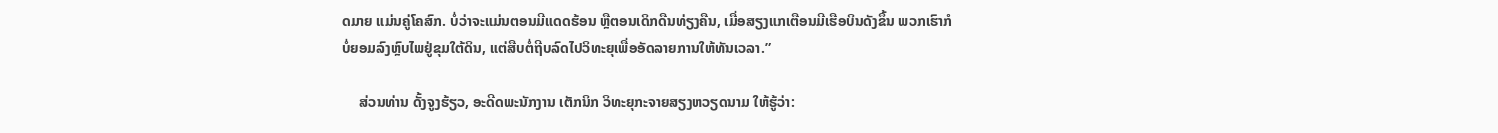ດມາຍ ແມ່ນຄູ່ໂຄສົກ. ບໍ່ວ່າຈະແມ່ນຕອນມີແດດຮ້ອນ ຫຼືຕອນເດິກດືນທ່ຽງຄືນ, ເມື່ອສຽງແກເຕືອນມີເຮືອບິນດັງຂຶ້ນ ພວກເຮົາກໍບໍ່ຍອມລົງຫຼົບໄພຢູ່ຂຸມໃຕ້ດິນ, ແຕ່ສືບຕໍ່ຖີບລົດໄປວິທະຍຸເພື່ອອັດລາຍການໃຫ້ທັນເວລາ.”

     ສ່ວນທ່ານ ດັ້ງຈູງຮ້ຽວ, ອະດີດພະນັກງານ ເຕັກນິກ ວິທະຍຸກະຈາຍສຽງຫວຽດນາມ ໃຫ້ຮູ້ວ່າ: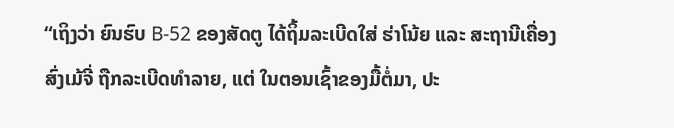“ເຖິງວ່າ ຍົນຮົບ B-52 ຂອງສັດຕູ ໄດ້ຖິ້ມລະເບີດໃສ່ ຮ່າໂນ້ຍ ແລະ ສະຖານີເຄື່ອງສົ່ງເມ້ຈີ່ ຖືກລະເບີດທຳລາຍ, ແຕ່ ໃນຕອນເຊົ້າຂອງມື້ຕໍ່ມາ, ປະ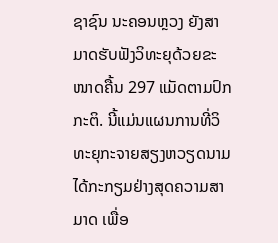ຊາຊົນ ນະຄອນຫຼວງ ຍັງສາມາດຮັບຟັງວິທະຍຸດ້ວຍຂະໜາດຄື້ນ 297 ແມັດຕາມປົກກະຕິ. ນີ້ແມ່ນແຜນການທີ່ວິທະຍຸກະຈາຍສຽງຫວຽດນາມໄດ້ກະກຽມຢ່າງສຸດຄວາມສາມາດ ເພື່ອ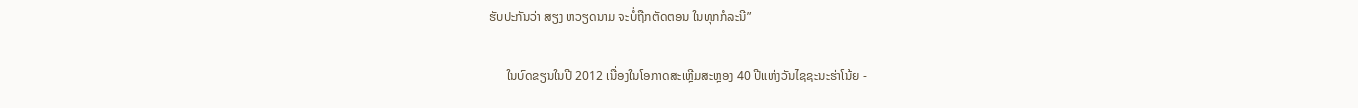ຮັບປະກັນວ່າ ສຽງ ຫວຽດນາມ ຈະບໍ່ຖືກຕັດຕອນ ໃນທຸກກໍລະນີ”

      ໃນບົດຂຽນໃນປີ 2012 ເນື່ອງໃນໂອກາດສະເຫຼີມສະຫຼອງ 40 ປີແຫ່ງວັນໄຊຊະນະຮ່າໂນ້ຍ -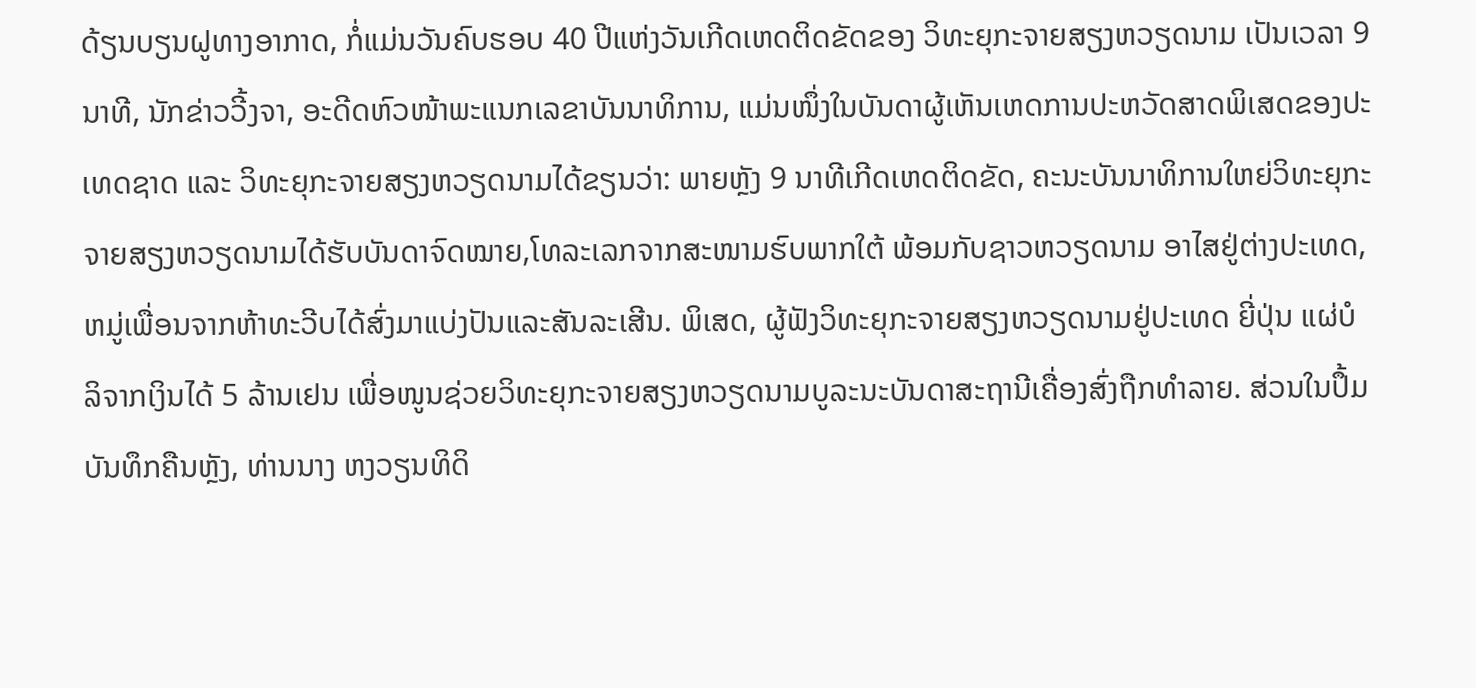ດ້ຽນບຽນຝູທາງອາກາດ, ກໍ່ແມ່ນວັນຄົບຮອບ 40 ປີແຫ່ງວັນເກີດເຫດຕິດຂັດຂອງ ວິທະຍຸກະຈາຍສຽງຫວຽດນາມ ເປັນເວລາ 9 ນາທີ, ນັກຂ່າວວີ້ງຈາ, ອະດີດຫົວໜ້າພະແນກເລຂາບັນນາທິການ, ແມ່ນໜຶ່ງໃນບັນດາຜູ້ເຫັນເຫດການປະຫວັດສາດພິເສດຂອງປະເທດຊາດ ແລະ ວິທະຍຸກະຈາຍສຽງຫວຽດນາມໄດ້ຂຽນວ່າ: ພາຍຫຼັງ 9 ນາທີເກີດເຫດຕິດຂັດ, ຄະນະບັນນາທິການໃຫຍ່ວິທະຍຸກະຈາຍສຽງຫວຽດນາມໄດ້ຮັບບັນດາຈົດໝາຍ,ໂທລະເລກຈາກສະໜາມຮົບພາກໃຕ້ ພ້ອມກັບຊາວຫວຽດນາມ ອາໄສຢູ່ຕ່າງປະເທດ, ຫມູ່ເພື່ອນຈາກຫ້າທະວີບໄດ້ສົ່ງມາແບ່ງປັນແລະສັນລະເສີນ. ພິເສດ, ຜູ້ຟັງວິທະຍຸກະຈາຍສຽງຫວຽດນາມຢູ່ປະເທດ ຍີ່ປຸ່ນ ແຜ່ບໍລິຈາກເງິນໄດ້ 5 ລ້ານເຢນ ເພື່ອໜູນຊ່ວຍວິທະຍຸກະຈາຍສຽງຫວຽດນາມບູລະນະບັນດາສະຖານີເຄື່ອງສົ່ງຖືກທຳລາຍ. ສ່ວນໃນປຶ້ມບັນທຶກຄືນຫຼັງ, ທ່ານນາງ ຫງວຽນທິດິ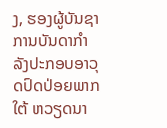ງ, ຮອງຜູ້ບັນຊາການບັນດາກຳລັງປະກອບອາວຸດປົດປ່ອຍພາກໃຕ້ ຫວຽດນາ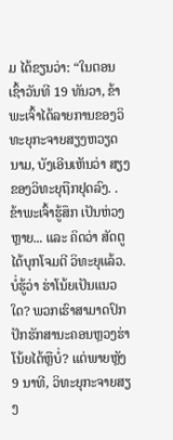ມ ໄດ້ຂຽນວ່າ: “ໃນຕອນເຊົ້າວັນທີ 19 ທັນວາ, ຂ້າພະເຈົ້າໄດ້ລາຍການຂອງວິທະຍຸກະຈາຍສຽງຫວຽດນາມ, ບັງເອີນເຫັນວ່າ ສຽງຂອງວິທະຍຸຖືກຢຸດລົງ. . ຂ້າພະເຈົ້າຮູ້ສຶກ ເປັນຫ່ວງຫຼາຍ... ແລະ ຄິດວ່າ ສັດຕູໄດ້ບຸກໂຈມຕີ ວິທະຍຸແລ້ວ. ບໍ່ຮູ້ວ່າ ຮ່າໂນ້ຍເປັນແນວໃດ? ພວກເຮົາສາມາດປົກປັກຮັກສານະຄອນຫຼວງຮ່າໂນ້ຍໄດ້ຫຼືບໍ່? ແຕ່ພາຍຫຼັງ 9 ນາທີ, ວິທະຍຸກະຈາຍສຽງ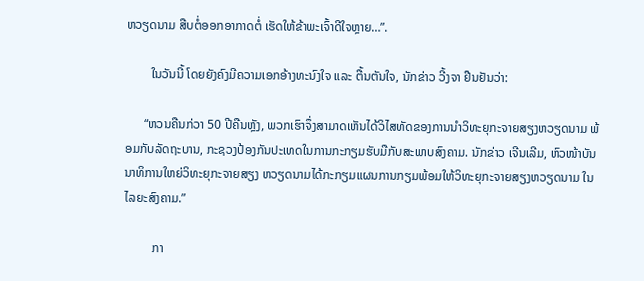ຫວຽດນາມ ສືບຕໍ່ອອກອາກາດຕໍ່ ເຮັດໃຫ້ຂ້າພະເຈົ້າດີໃຈຫຼາຍ…”.

        ໃນວັນນີ້ ໂດຍຍັງຄົງມີຄວາມເອກອ້າງທະນົງໃຈ ແລະ ຕື້ນຕັນໃຈ, ນັກຂ່າວ ວີ້ງຈາ ຢືນຢັນວ່າ:

      “ຫວນຄືນກ່ວາ 50 ປີຄືນຫຼັງ, ພວກເຮົາຈຶ່ງສາມາດເຫັນໄດ້ວິໄສທັດຂອງການນຳວິທະຍຸກະຈາຍສຽງຫວຽດນາມ ພ້ອມກັບລັດຖະບານ, ກະຊວງປ້ອງກັນປະເທດໃນການກະກຽມຮັບມືກັບສະພາບສົງຄາມ. ນັກຂ່າວ ເຈີນເລີມ, ຫົວໜ້າບັນນາທິການໃຫຍ່ວິທະຍຸກະຈາຍສຽງ ຫວຽດນາມໄດ້ກະກຽມແຜນການກຽມພ້ອມໃຫ້ວິທະຍຸກະຈາຍສຽງຫວຽດນາມ ໃນໄລຍະສົງຄາມ.”

         ກາ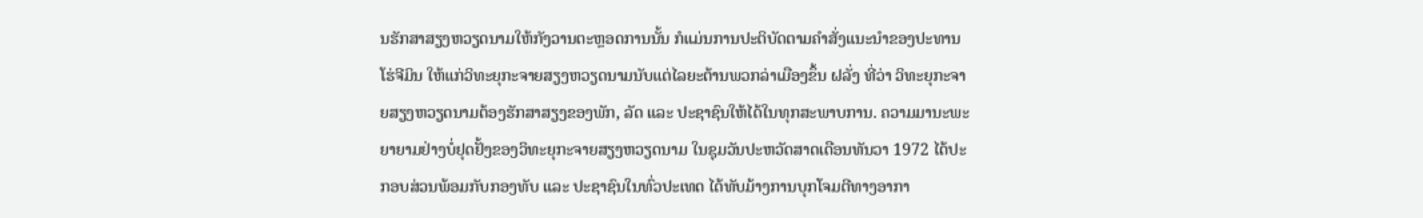ນຮັກສາສຽງຫວຽດນາມໃຫ້ກັງວານຕະຫຼອດການນັ້ນ ກໍແມ່ນການປະຕິບັດຕາມຄຳສັ່ງແນະນຳຂອງປະທານ ໂຮ່ຈີມິນ ໃຫ້ແກ່ວິທະຍຸກະຈາຍສຽງຫວຽດນາມນັບແຕ່ໄລຍະຕ້ານພວກລ່າເມືອງຂຶ້ນ ຝລັ່ງ ທີ່ວ່າ ວິທະຍຸກະຈາຍສຽງຫວຽດນາມຕ້ອງຮັກສາສຽງຂອງພັກ, ລັດ ແລະ ປະຊາຊົນໃຫ້ໄດ້ໃນທຸກສະພາບການ. ຄວາມມານະພະຍາຍາມຢ່າງບໍ່ຢຸດຢັ້ງຂອງວິທະຍຸກະຈາຍສຽງຫວຽດນາມ ໃນຊຸມວັນປະຫວັດສາດເດືອນທັນວາ 1972 ໄດ້ປະກອບສ່ວນພ້ອມກັບກອງທັບ ແລະ ປະຊາຊົນໃນທົ່ວປະເທດ ໄດ້ທັບມ້າງການບຸກໂຈມຕີທາງອາກາ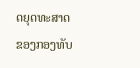ດຍຸດທະສາດຂອງກອງທັບ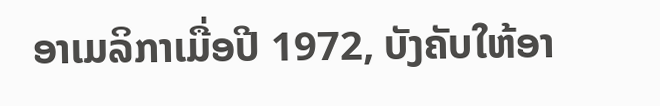ອາເມລິກາເມື່ອປີ 1972, ບັງຄັບໃຫ້ອາ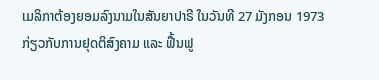ເມລິກາຕ້ອງຍອມລົງນາມໃນສັນຍາປາຣີ ໃນວັນທີ 27 ມັງກອນ 1973 ກ່ຽວກັບການຢຸດຕິສົງຄາມ ແລະ ຟື້ນຟູ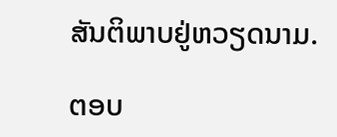ສັນຕິພາບຢູ່ຫວຽດນາມ.

ຕອບ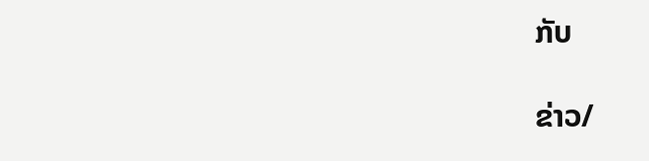ກັບ

ຂ່າວ/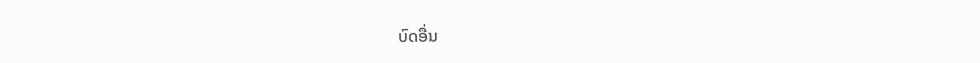ບົດອື່ນ